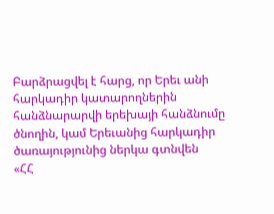Բարձրացվել է հարց, որ Երեւ անի հարկադիր կատարողներին հանձնարարվի երեխայի հանձնումը ծնողին, կամ Երեւանից հարկադիր ծառայությունից ներկա գտնվեն
«ՀՀ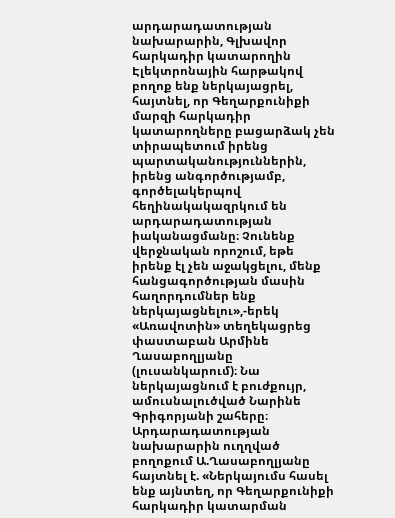արդարադատության նախարարին, Գլխավոր հարկադիր կատարողին Էլեկտրոնային հարթակով բողոք ենք ներկայացրել, հայտնել, որ Գեղարքունիքի մարզի հարկադիր կատարողները բացարձակ չեն տիրապետում իրենց պարտականություններին, իրենց անգործությամբ, գործելակերպով հեղինակակազրկում են արդարադատության իականացմանը։ Չունենք վերջնական որոշում, եթե իրենք էլ չեն աջակցելու, մենք հանցագործության մասին հաղորդումներ ենք ներկայացնելու»,-երեկ «Առավոտին» տեղեկացրեց փաստաբան Արմինե Ղասաբողլյանը (լուսանկարում)։ Նա ներկայացնում է բուժքույր, ամուսնալուծված Նարինե Գրիգորյանի շահերը։
Արդարադատության նախարարին ուղղված բողոքում Ա.Ղասաբողլյանը հայտնել է. «Ներկայումս հասել ենք այնտեղ, որ Գեղարքունիքի հարկադիր կատարման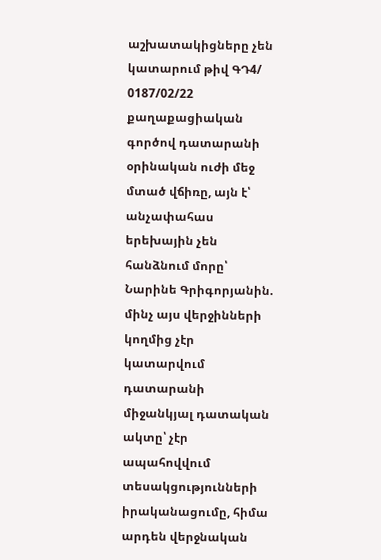աշխատակիցները չեն կատարում թիվ ԳԴ4/ 0187/02/22 քաղաքացիական գործով դատարանի օրինական ուժի մեջ մտած վճիռը, այն է՝ անչափահաս երեխային չեն հանձնում մորը՝ Նարինե Գրիգորյանին. մինչ այս վերջինների կողմից չէր կատարվում դատարանի միջանկյալ դատական ակտը՝ չէր ապահովվում տեսակցությունների իրականացումը, հիմա արդեն վերջնական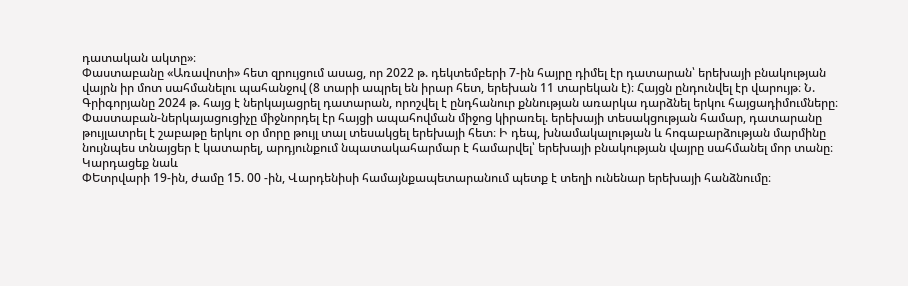դատական ակտը»։
Փաստաբանը «Առավոտի» հետ զրույցում ասաց, որ 2022 թ. դեկտեմբերի 7-ին հայրը դիմել էր դատարան՝ երեխայի բնակության վայրն իր մոտ սահմանելու պահանջով (8 տարի ապրել են իրար հետ, երեխան 11 տարեկան է)։ Հայցն ընդունվել էր վարույթ։ Ն. Գրիգորյանը 2024 թ. հայց է ներկայացրել դատարան, որոշվել է ընդհանուր քննության առարկա դարձնել երկու հայցադիմումները։ Փաստաբան-ներկայացուցիչը միջնորդել էր հայցի ապահովման միջոց կիրառել. երեխայի տեսակցության համար, դատարանը թույլատրել է շաբաթը երկու օր մորը թույլ տալ տեսակցել երեխայի հետ։ Ի դեպ, խնամակալության և հոգաբարձության մարմինը նույնպես տնայցեր է կատարել, արդյունքում նպատակահարմար է համարվել՝ երեխայի բնակության վայրը սահմանել մոր տանը։
Կարդացեք նաև
ՓԵտրվարի 19-ին, ժամը 15. 00 -ին, Վարդենիսի համայնքապետարանում պետք է տեղի ունենար երեխայի հանձնումը։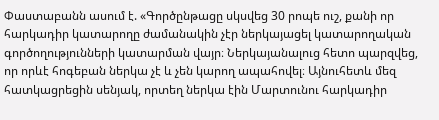Փաստաբանն ասում է. «Գործընթացը սկսվեց 30 րոպե ուշ, քանի որ հարկադիր կատարողը ժամանակին չէր ներկայացել կատարողական գործողությունների կատարման վայր։ Ներկայանալուց հետո պարզվեց, որ որևէ հոգեբան ներկա չէ և չեն կարող ապահովել։ Այնուհետև մեզ հատկացրեցին սենյակ, որտեղ ներկա էին Մարտունու հարկադիր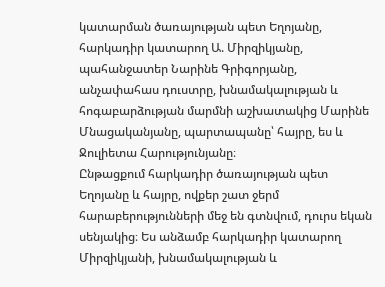կատարման ծառայության պետ Եղոյանը, հարկադիր կատարող Ա. Միրզիկյանը, պահանջատեր Նարինե Գրիգորյանը, անչափահաս դուստրը, խնամակալության և հոգաբարձության մարմնի աշխատակից Մարինե Մնացականյանը, պարտապանը՝ հայրը, ես և Ջուլիետա Հարությունյանը։
Ընթացքում հարկադիր ծառայության պետ Եղոյանը և հայրը, ովքեր շատ ջերմ հարաբերությունների մեջ են գտնվում, դուրս եկան սենյակից։ Ես անձամբ հարկադիր կատարող Միրզիկյանի, խնամակալության և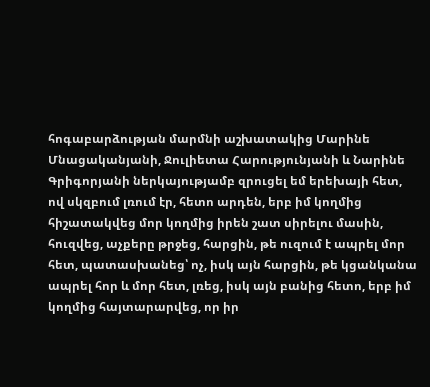հոգաբարձության մարմնի աշխատակից Մարինե Մնացականյանի, Ջուլիետա Հարությունյանի և Նարինե Գրիգորյանի ներկայությամբ զրուցել եմ երեխայի հետ, ով սկզբում լռում էր, հետո արդեն, երբ իմ կողմից հիշատակվեց մոր կողմից իրեն շատ սիրելու մասին, հուզվեց, աչքերը թրջեց, հարցին, թե ուզում է ապրել մոր հետ, պատասխանեց՝ ոչ, իսկ այն հարցին, թե կցանկանա ապրել հոր և մոր հետ, լռեց, իսկ այն բանից հետո, երբ իմ կողմից հայտարարվեց, որ իր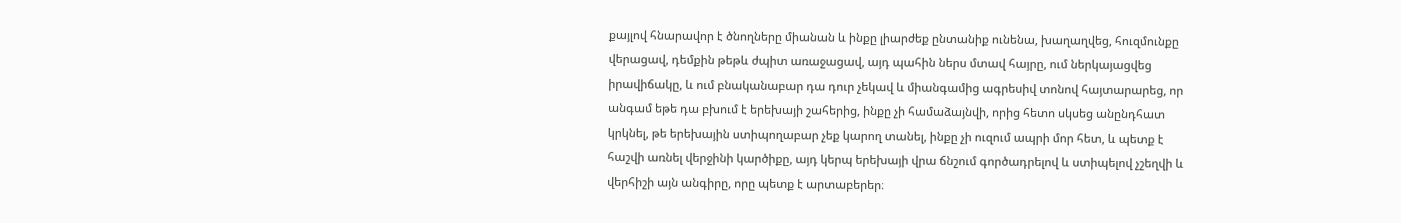քայլով հնարավոր է ծնողները միանան և ինքը լիարժեք ընտանիք ունենա, խաղաղվեց, հուզմունքը վերացավ, դեմքին թեթև ժպիտ առաջացավ, այդ պահին ներս մտավ հայրը, ում ներկայացվեց իրավիճակը, և ում բնականաբար դա դուր չեկավ և միանգամից ագրեսիվ տոնով հայտարարեց, որ անգամ եթե դա բխում է երեխայի շահերից, ինքը չի համաձայնվի, որից հետո սկսեց անընդհատ կրկնել, թե երեխային ստիպողաբար չեք կարող տանել, ինքը չի ուզում ապրի մոր հետ, և պետք է հաշվի առնել վերջինի կարծիքը, այդ կերպ երեխայի վրա ճնշում գործադրելով և ստիպելով չշեղվի և վերհիշի այն անգիրը, որը պետք է արտաբերեր։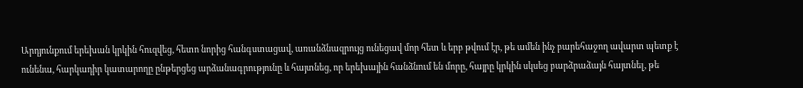Արդյունքում երեխան կրկին հուզվեց, հետո նորից հանգստացավ, առանձնազրույց ունեցավ մոր հետ և երբ թվում էր, թե ամեն ինչ բարեհաջող ավարտ պետք է ունենա, հարկադիր կատարողը ընթերցեց արձանագրությունը և հայտնեց, որ երեխային հանձնում են մորը, հայրը կրկին սկսեց բարձրաձայն հայտնել, թե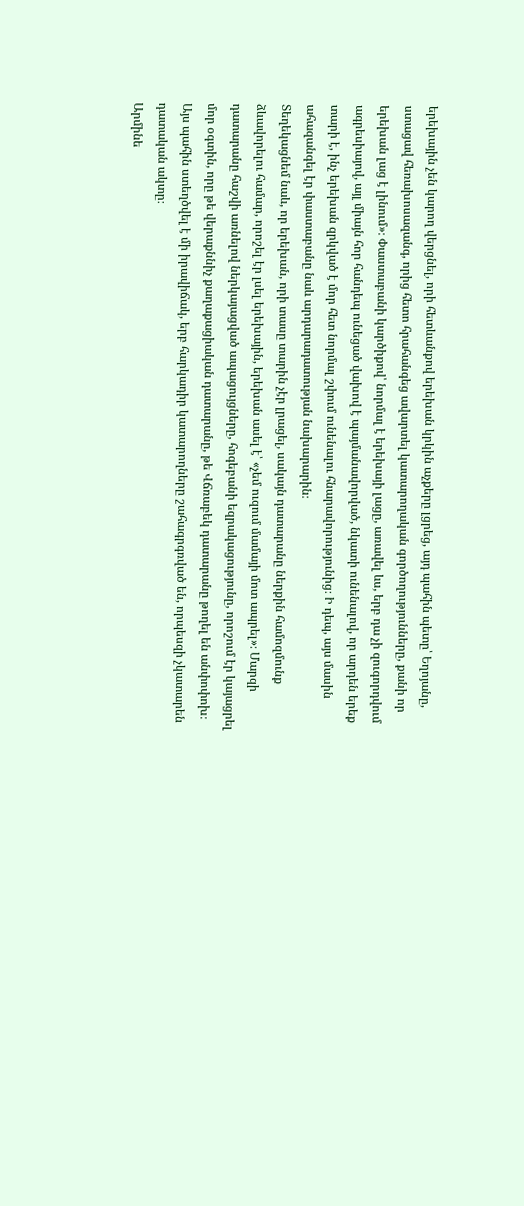երեխային չեն կարող վերցնել, որի հետևանքով երեխան կրկին աչքերը լցրեց, այդ պահին պետը՝ Եղոյանը, ստացավ հեռախոսազանգ, որից հետո հրահանգեց ավարտել կատարողական գործողությունները, քանի որ երեխան լաց է լինում»։ Փաստաբանի կարծիքով՝ նորմալ է երեխայի լացը, առավել ևս, երբ դա չի զուգորդվում ագրեսիայով, այլ միայն հոր հանդեպ ունեցած վախով է պայմանավորված, նկատի ունենալով, որ արդեն երեք տարի է, ինչ երեխան զրկված է մոր հետ նորմալ շփում ունենալու հնարավորությունից։ Ի դեպ, այս մասին ահազանգել էր փաստաբանը նաև արդարադատության նախարարին։
Տեղեկացնեմ նաև, որ երեխան, որի տասը տարին չէր լրացել, սակայն դատարանը ներքին համոզմունք ձևավորելու համար, որոշել էր լսել երեխային, երեխան ասել է՝ «չեմ ուզում մամայի մոտ ապրել»։ Մարզի դատարանը հաշվի առնելով ներկայացված ապացույցները, հոգեբանի եզրակացությունը, որոշում էր կայացրել մոր օգտին, որը թե վերաքննիչ քաղաքացիական դատարանը, թե Վճռաբեկ դատարանը թողել են անփոփոխ։
Այս պահին ստեղծվել է մի իրավիճակ, երբ հարկադիր կատարողները շահագրգռված են, որպեսզի չկատարեն դատական ակտը։
Արմինե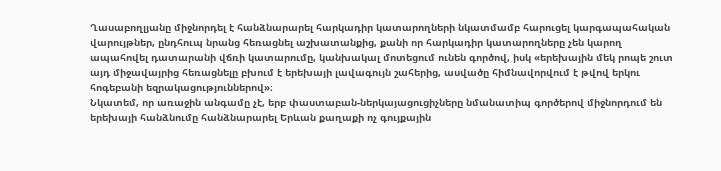Ղասաբողլյանը միջնորդել է հանձնարարել հարկադիր կատարողների նկատմամբ հարուցել կարգապահական վարույթներ, ընդհուպ նրանց հեռացնել աշխատանքից, քանի որ հարկադիր կատարողները չեն կարող ապահովել դատարանի վճռի կատարումը, կանխակալ մոտեցում ունեն գործով, իսկ «երեխային մեկ րոպե շուտ այդ միջավայրից հեռացնելը բխում է երեխայի լավագույն շահերից, ասվածը հիմնավորվում է թվով երկու հոգեբանի եզրակացություններով»։
Նկատեմ, որ առաջին անգամը չէ, երբ փաստաբան-ներկայացուցիչները նմանատիպ գործերով միջնորդում են երեխայի հանձնումը հանձնարարել Երևան քաղաքի ոչ գույքային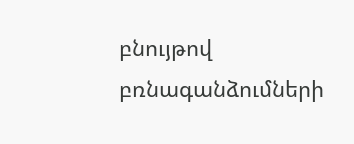բնույթով բռնագանձումների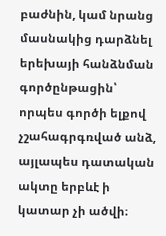բաժնին, կամ նրանց մասնակից դարձնել երեխայի հանձնման գործընթացին՝ որպես գործի ելքով չշահագրգռված անձ, այլապես դատական ակտը երբևէ ի կատար չի ածվի։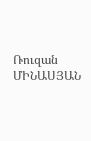Ռուզան ՄԻՆԱՍՅԱՆ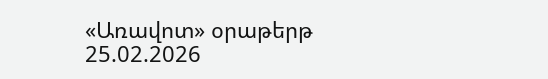«Առավոտ» օրաթերթ
25.02.2026